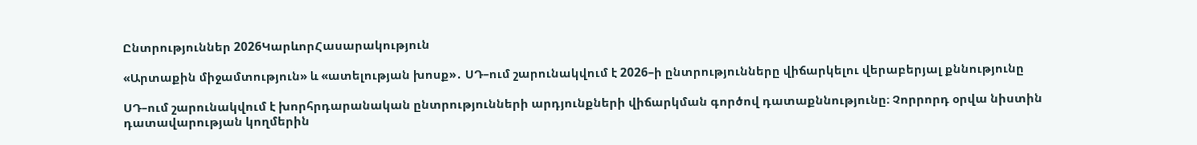Ընտրություններ 2026ԿարևորՀասարակություն

«Արտաքին միջամտություն» և «ատելության խոսք»․ ՍԴ–ում շարունակվում է 2026–ի ընտրությունները վիճարկելու վերաբերյալ քննությունը

ՍԴ–ում շարունակվում է խորհրդարանական ընտրությունների արդյունքների վիճարկման գործով դատաքննությունը։ Չորրորդ օրվա նիստին դատավարության կողմերին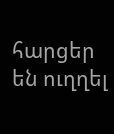հարցեր են ուղղել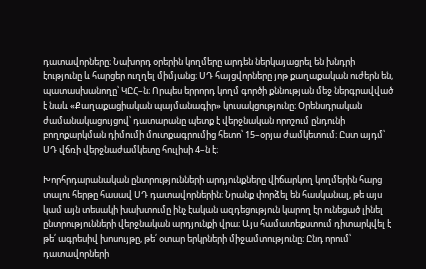դատավորները։ Նախորդ օրերին կողմերը արդեն ներկայացրել են խնդրի էությունը և հարցեր ուղղել միմյանց։ ՍԴ հայցվորները յոթ քաղաքական ուժերն են, պատասխանողը՝ ԿԸՀ–ն։ Որպես երրորդ կողմ գործի քննության մեջ ներգրավված է նաև «Քաղաքացիական պայմանագիր» կուսակցությունը։ Օրենսդրական ժամանակացույցով՝ դատարանը պետք է վերջնական որոշում ընդունի բողոքարկման դիմումի մուտքագրումից հետո՝ 15–օրյա ժամկետում։ Ըստ այդմ՝ ՍԴ վճռի վերջնաժամկետը հուլիսի 4–ն է։

Խորհրդարանական ընտրությունների արդյունքները վիճարկող կողմերին հարց տալու հերթը հասավ ՍԴ դատավորներին։ Նրանք փորձել են հասկանալ, թե այս կամ այն տեսակի խախտումը ինչ էական ազդեցություն կարող էր ունեցած լինել ընտրությունների վերջնական արդյունքի վրա։ Այս համատեքստում դիտարկվել է թե՛ ագրեսիվ խոսույթը, թե՛ օտար երկրների միջամտությունը։ Ընդ որում՝ դատավորների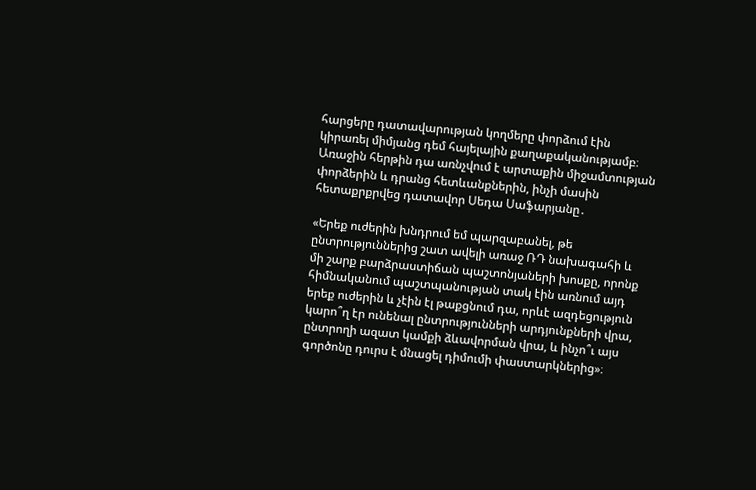հարցերը դատավարության կողմերը փորձում էին կիրառել միմյանց դեմ հայելային քաղաքականությամբ։ Առաջին հերթին դա առնչվում է արտաքին միջամտության փորձերին և դրանց հետևանքներին, ինչի մասին հետաքրքրվեց դատավոր Սեդա Սաֆարյանը․

«Երեք ուժերին խնդրում եմ պարզաբանել, թե ընտրություններից շատ ավելի առաջ ՌԴ նախագահի և մի շարք բարձրաստիճան պաշտոնյաների խոսքը, որոնք հիմնականում պաշտպանության տակ էին առնում այդ երեք ուժերին և չէին էլ թաքցնում դա, որևէ ազդեցություն կարո՞ղ էր ունենալ ընտրությունների արդյունքների վրա, ընտրողի ազատ կամքի ձևավորման վրա, և ինչո՞ւ այս գործոնը դուրս է մնացել դիմումի փաստարկներից»։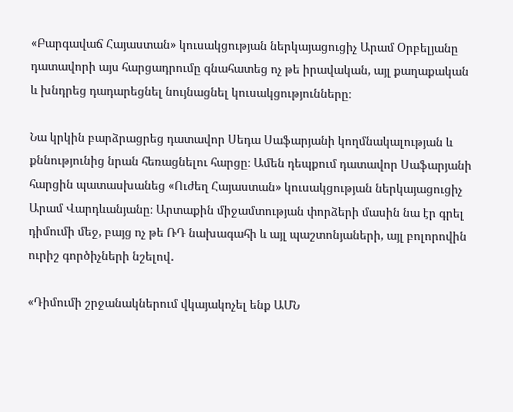«Բարգավաճ Հայաստան» կուսակցության ներկայացուցիչ Արամ Օրբելյանը դատավորի այս հարցադրումը գնահատեց ոչ թե իրավական, այլ քաղաքական և խնդրեց դադարեցնել նույնացնել կուսակցությունները։

Նա կրկին բարձրացրեց դատավոր Սեդա Սաֆարյանի կողմնակալության և քննությունից նրան հեռացնելու հարցը։ Ամեն դեպքում դատավոր Սաֆարյանի հարցին պատասխանեց «Ուժեղ Հայաստան» կուսակցության ներկայացուցիչ Արամ Վարդևանյանը։ Արտաքին միջամտության փորձերի մասին նա էր գրել դիմումի մեջ, բայց ոչ թե ՌԴ նախագահի և այլ պաշտոնյաների, այլ բոլորովին ուրիշ գործիչների նշելով․

«Դիմումի շրջանակներում վկայակոչել ենք ԱՄՆ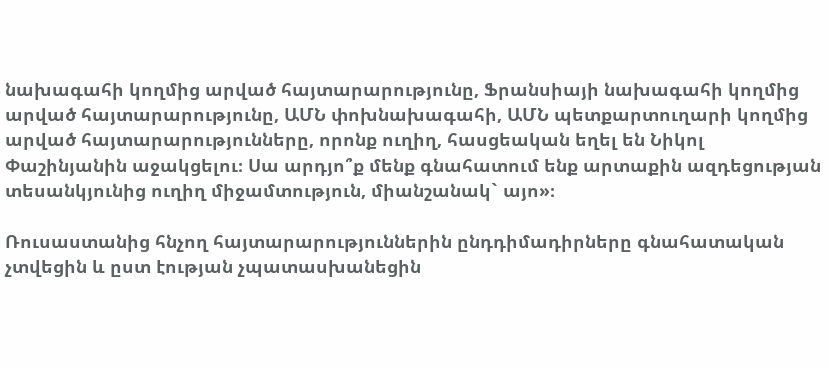նախագահի կողմից արված հայտարարությունը, Ֆրանսիայի նախագահի կողմից արված հայտարարությունը, ԱՄՆ փոխնախագահի, ԱՄՆ պետքարտուղարի կողմից արված հայտարարությունները, որոնք ուղիղ, հասցեական եղել են Նիկոլ Փաշինյանին աջակցելու։ Սա արդյո՞ք մենք գնահատում ենք արտաքին ազդեցության տեսանկյունից ուղիղ միջամտություն, միանշանակ` այո»։

Ռուսաստանից հնչող հայտարարություններին ընդդիմադիրները գնահատական չտվեցին և ըստ էության չպատասխանեցին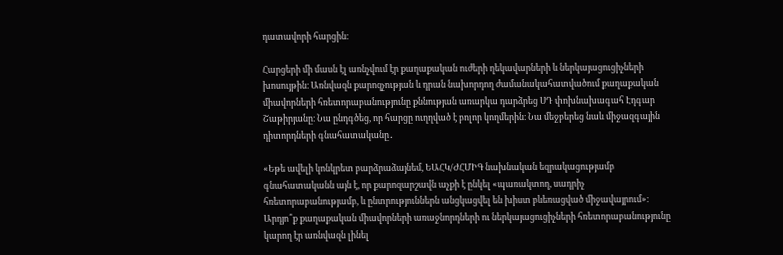դատավորի հարցին։

Հարցերի մի մասն էլ առնչվում էր քաղաքական ուժերի ղեկավարների և ներկայացուցիչների խոսույթին։ Առնվազն քարոզչության և դրան նախորդող ժամանակահատվածում քաղաքական միավորների հռետորաբանությունը քննության առարկա դարձրեց ՍԴ փոխնախագահ Էդգար Շաթիրյանը։ Նա ընդգծեց, որ հարցը ուղղված է բոլոր կողմերին։ Նա մեջբերեց նաև միջազգային դիտորդների գնահատականը․

«Եթե ավելի կոնկրետ բարձրաձայնեմ, ԵԱՀԿ/ԺՀՄԻԳ նախնական եզրակացությամբ գնահատականն այն է, որ քարոզարշավն աչքի է ընկել «պառակտող, սադրիչ հռետորաբանությամբ, և ընտրություններն անցկացվել են խիստ բևեռացված միջավայրում»։ Արդյո՞ք քաղաքական միավորների առաջնորդների ու ներկայացուցիչների հռետորաբանությունը կարող էր առնվազն լինել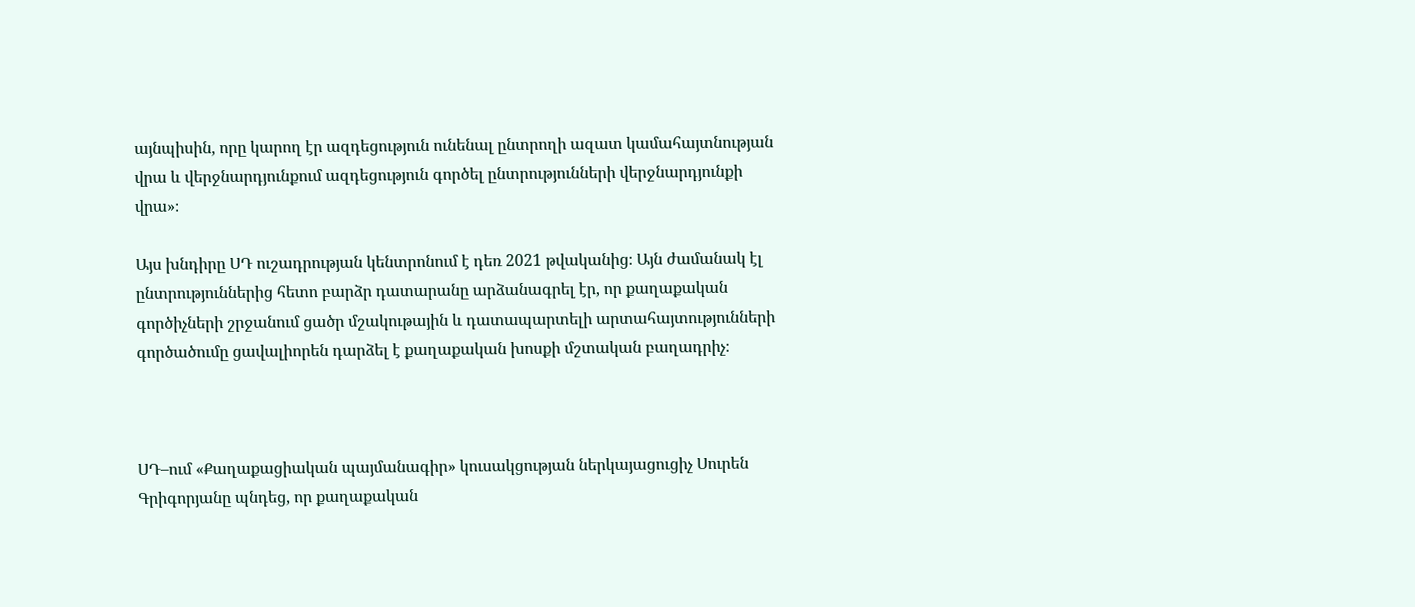այնպիսին, որը կարող էր ազդեցություն ունենալ ընտրողի ազատ կամահայտնության վրա և վերջնարդյունքում ազդեցություն գործել ընտրությունների վերջնարդյունքի վրա»։

Այս խնդիրը ՍԴ ուշադրության կենտրոնում է դեռ 2021 թվականից։ Այն ժամանակ էլ ընտրություններից հետո բարձր դատարանը արձանագրել էր, որ քաղաքական գործիչների շրջանում ցածր մշակութային և դատապարտելի արտահայտությունների գործածումը ցավալիորեն դարձել է քաղաքական խոսքի մշտական բաղադրիչ։



ՍԴ–ում «Քաղաքացիական պայմանագիր» կուսակցության ներկայացուցիչ Սուրեն Գրիգորյանը պնդեց, որ քաղաքական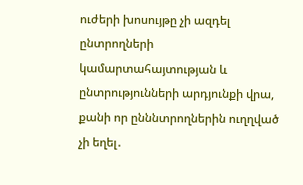ուժերի խոսույթը չի ազդել ընտրողների կամարտահայտության և ընտրությունների արդյունքի վրա, քանի որ ընննտրողներին ուղղված չի եղել․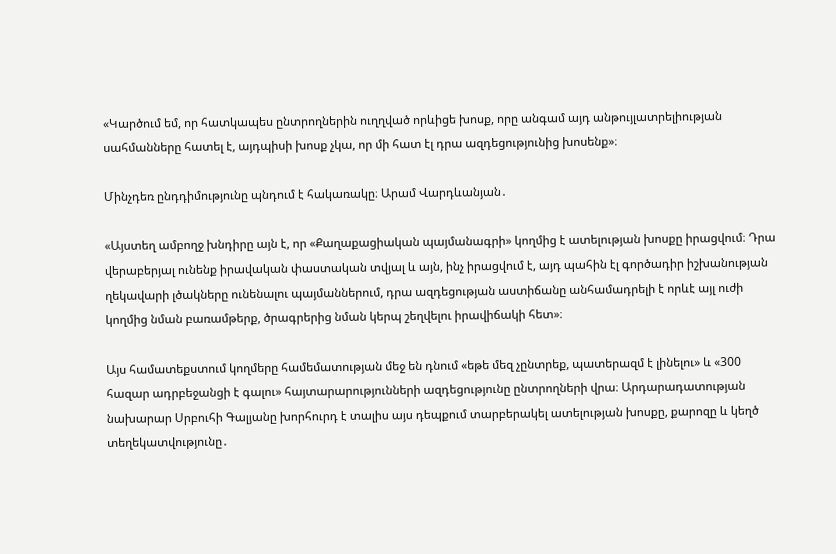«Կարծում եմ, որ հատկապես ընտրողներին ուղղված որևիցե խոսք, որը անգամ այդ անթույլատրելիության սահմանները հատել է, այդպիսի խոսք չկա, որ մի հատ էլ դրա ազդեցությունից խոսենք»։

Մինչդեռ ընդդիմությունը պնդում է հակառակը։ Արամ Վարդևանյան․

«Այստեղ ամբողջ խնդիրը այն է, որ «Քաղաքացիական պայմանագրի» կողմից է ատելության խոսքը իրացվում։ Դրա վերաբերյալ ունենք իրավական փաստական տվյալ և այն, ինչ իրացվում է, այդ պահին էլ գործադիր իշխանության ղեկավարի լծակները ունենալու պայմաններում, դրա ազդեցության աստիճանը անհամադրելի է որևէ այլ ուժի կողմից նման բառամթերք, ծրագրերից նման կերպ շեղվելու իրավիճակի հետ»։

Այս համատեքստում կողմերը համեմատության մեջ են դնում «եթե մեզ չընտրեք, պատերազմ է լինելու» և «300 հազար ադրբեջանցի է գալու» հայտարարությունների ազդեցությունը ընտրողների վրա։ Արդարադատության նախարար Սրբուհի Գալյանը խորհուրդ է տալիս այս դեպքում տարբերակել ատելության խոսքը, քարոզը և կեղծ տեղեկատվությունը․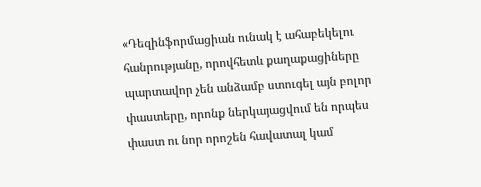«Դեզինֆորմացիան ունակ է ահաբեկելու հանրությանը, որովհետև քաղաքացիները պարտավոր չեն անձամբ ստուգել այն բոլոր փաստերը, որոնք ներկայացվում են որպես փաստ ու նոր որոշեն հավատալ կամ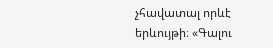չհավատալ որևէ երևույթի։ «Գալու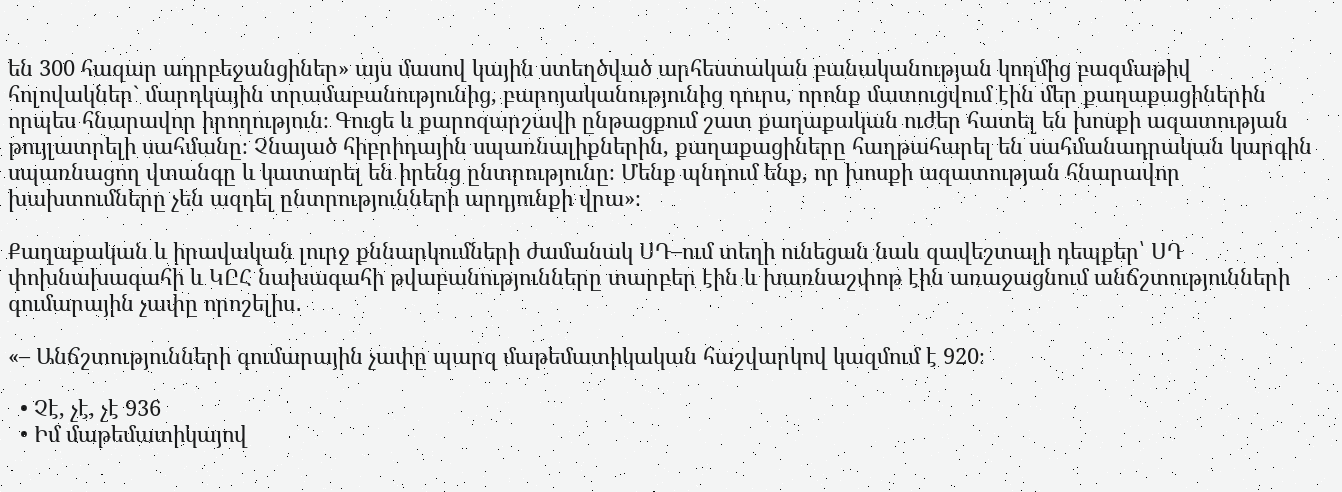են 300 հազար ադրբեջանցիներ» այս մասով կային ստեղծված արհեստական բանականության կողմից բազմաթիվ հոլովակներ` մարդկային տրամաբանությունից, բարոյականությունից դուրս, որոնք մատուցվում էին մեր քաղաքացիներին որպես հնարավոր իրողություն։ Գուցե և քարոզարշավի ընթացքում շատ քաղաքական ուժեր հատել են խոսքի ազատության թույլատրելի սահմանը։ Չնայած հիբրիդային սպառնալիքներին, քաղաքացիները հաղթահարել են սահմանադրական կարգին սպառնացող վտանգը և կատարել են իրենց ընտրությունը։ Մենք պնդում ենք, որ խոսքի ազատության հնարավոր խախտումները չեն ազդել ընտրությունների արդյունքի վրա»։

Քաղաքական և իրավական լուրջ քննարկումների ժամանակ ՍԴ–ում տեղի ունեցան նաև զավեշտալի դեպքեր՝ ՍԴ փոխնախագահի և ԿԸՀ նախագահի թվաբանությունները տարբեր էին և խառնաշփոթ էին առաջացնում անճշտությունների գումարային չափը որոշելիս․

«– Անճշտությունների գումարային չափը պարզ մաթեմատիկական հաշվարկով կազմում է 920։

  • Չէ, չէ, չէ 936
  • Իմ մաթեմատիկայով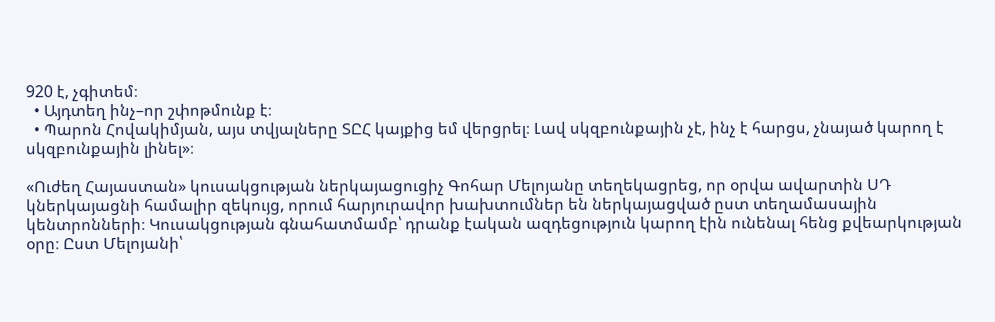920 է, չգիտեմ։
  • Այդտեղ ինչ–որ շփոթմունք է։
  • Պարոն Հովակիմյան, այս տվյալները ՏԸՀ կայքից եմ վերցրել։ Լավ սկզբունքային չէ, ինչ է հարցս, չնայած կարող է սկզբունքային լինել»։

«Ուժեղ Հայաստան» կուսակցության ներկայացուցիչ Գոհար Մելոյանը տեղեկացրեց, որ օրվա ավարտին ՍԴ կներկայացնի համալիր զեկույց, որում հարյուրավոր խախտումներ են ներկայացված ըստ տեղամասային կենտրոնների։ Կուսակցության գնահատմամբ՝ դրանք էական ազդեցություն կարող էին ունենալ հենց քվեարկության օրը։ Ըստ Մելոյանի՝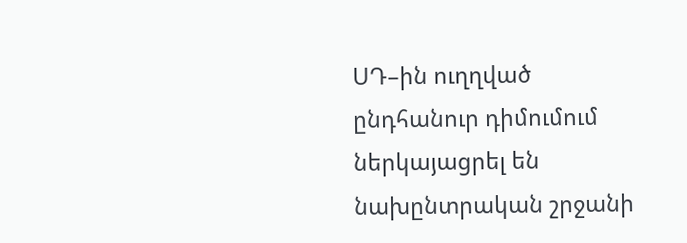ՍԴ–ին ուղղված ընդհանուր դիմումում ներկայացրել են նախընտրական շրջանի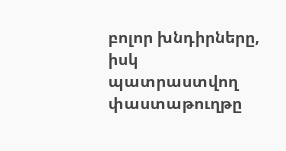բոլոր խնդիրները, իսկ պատրաստվող փաստաթուղթը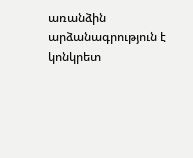առանձին արձանագրություն է կոնկրետ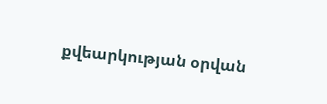քվեարկության օրվան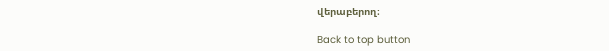վերաբերող։

Back to top button